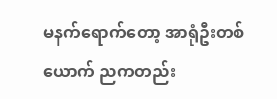မနက်ရောက်တော့ အာရုံဦးတစ်ယောက် ညကတည်း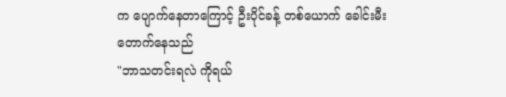က ပျောက်နေတာကြောင့် ဦးပိုင်ခန့် တစ်ယောက် ခေါင်းမီးတောက်နေသည်
"ဘာသတင်းရလဲ ကိုရယ်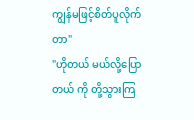ကျွန်မဖြင့်စိတ်ပူလိုက်တာ"
"ဟိုတယ် မယ်လို့ပြောတယ် ကို တို့သွားကြ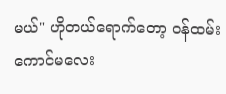မယ်" ဟိုတယ်ရောက်တော့ ဝန်ထမ်းကောင်မလေး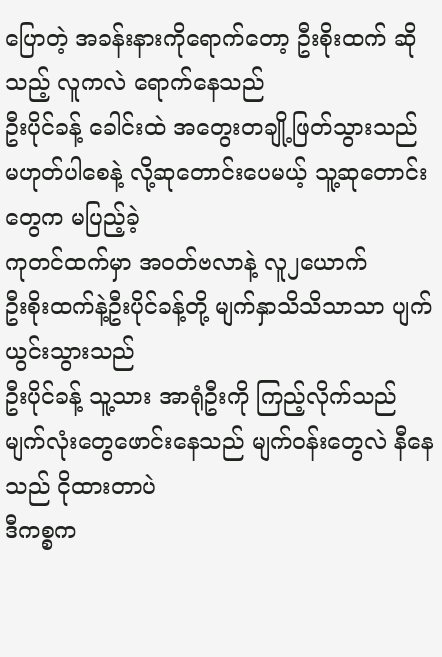ပြောတဲ့ အခန်းနားကိုရောက်တော့ ဦးစိုးထက် ဆိုသည့် လူကလဲ ရောက်နေသည်
ဦးပိုင်ခန့် ခေါင်းထဲ အတွေးတချို့ဖြတ်သွားသည် မဟုတ်ပါစေနဲ့ လို့ဆုတောင်းပေမယ့် သူ့ဆုတောင်းတွေက မပြည့်ခဲ့
ကုတင်ထက်မှာ အဝတ်ဗလာနဲ့ လူ၂ယောက်
ဦးစိုးထက်နဲ့ဦးပိုင်ခန့်တို့ မျက်နှာသိသိသာသာ ပျက်ယွင်းသွားသည်
ဦးပိုင်ခန့် သူ့သား အာရုံဦးကို ကြည့်လိုက်သည် မျက်လုံးတွေဖောင်းနေသည် မျက်ဝန်းတွေလဲ နီနေသည် ငိုထားတာပဲ
ဒီကစ္စက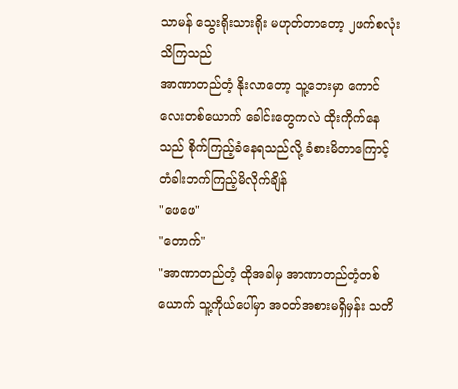သာမန် သွေးရိုးသားရိုး မဟုတ်တာတော့ ၂ဖက်စလုံး သိကြသည်
အာဏာတည်တံ့ နိုးလာတော့ သူ့ဘေးမှာ ကောင်လေးတစ်ယောက် ခေါင်းတွေကလဲ ထိုးကိုက်နေသည် စိုက်ကြည့်ခံနေရသည်လို့ ခံစားမိတာကြောင့် တံခါးဘက်ကြည့်မိလိုက်ချိန်
"ဖေဖေ"
"တောက်"
"အာဏာတည်တံ့ ထိုအခါမှ အာဏာတည်တံ့တစ်ယောက် သူ့ကိုယ်ပေါ်မှာ အဝတ်အစားမရှိမှန်း သတိ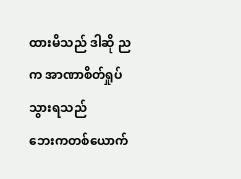ထားမိသည် ဒါဆို ညက အာဏာစိတ်ရှုပ်သွားရသည်
ဘေးကတစ်ယောက်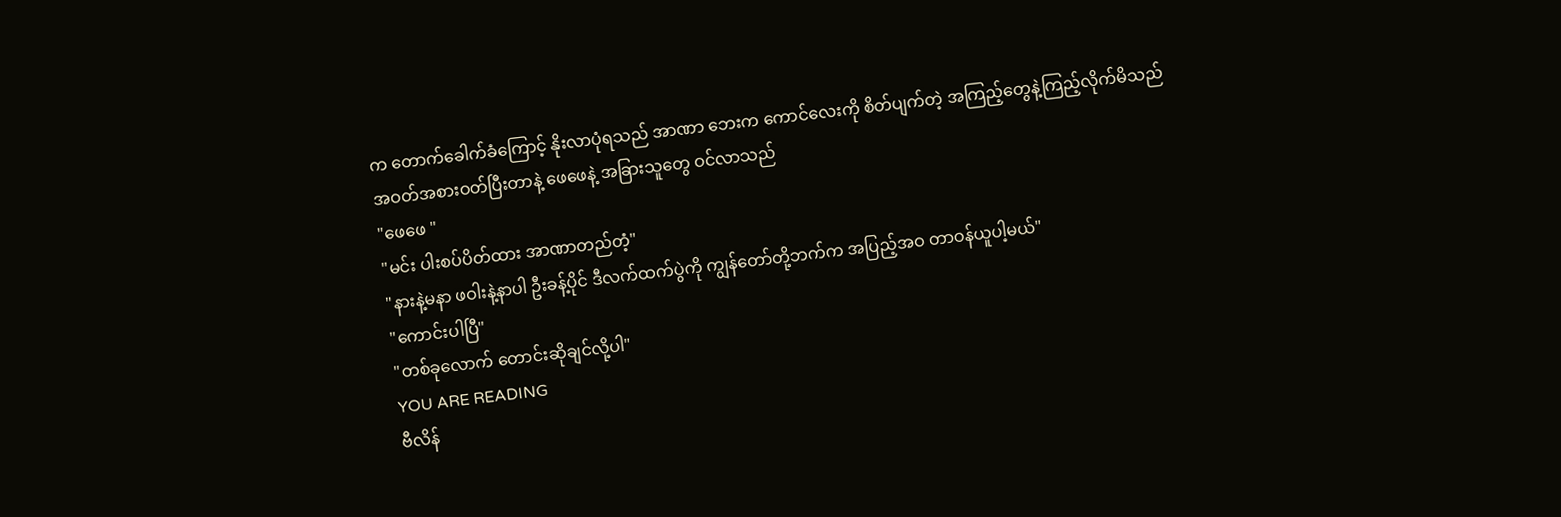က တောက်ခေါက်ခံကြောင့် နိုးလာပုံရသည် အာဏာ ဘေးက ကောင်လေးကို စိတ်ပျက်တဲ့ အကြည့်တွေနဲ့ကြည့်လိုက်မိသည်
အဝတ်အစားဝတ်ပြီးတာနဲ့ ဖေဖေနဲ့ အခြားသူတွေ ဝင်လာသည်
"ဖေဖေ "
"မင်း ပါးစပ်ပိတ်ထား အာဏာတည်တံ့"
"နားနဲ့မနာ ဖဝါးနဲ့နာပါ ဦးခန့်ပိုင် ဒီလက်ထက်ပွဲကို ကျွန်တော်တို့ဘက်က အပြည့်အဝ တာဝန်ယူပါ့မယ်"
"ကောင်းပါပြီ"
"တစ်ခုလောက် တောင်းဆိုချင်လို့ပါ"
YOU ARE READING
ဗီလိန်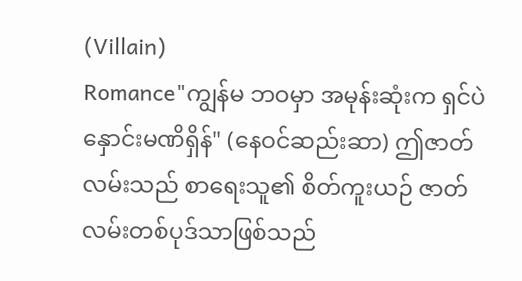(Villain)
Romance"ကျွန်မ ဘဝမှာ အမုန်းဆုံးက ရှင်ပဲ နှောင်းမဏိရှိန်" (နေဝင်ဆည်းဆာ) ဤဇာတ်လမ်းသည် စာရေးသူ၏ စိတ်ကူးယဉ် ဇာတ်လမ်းတစ်ပုဒ်သာဖြစ်သည်